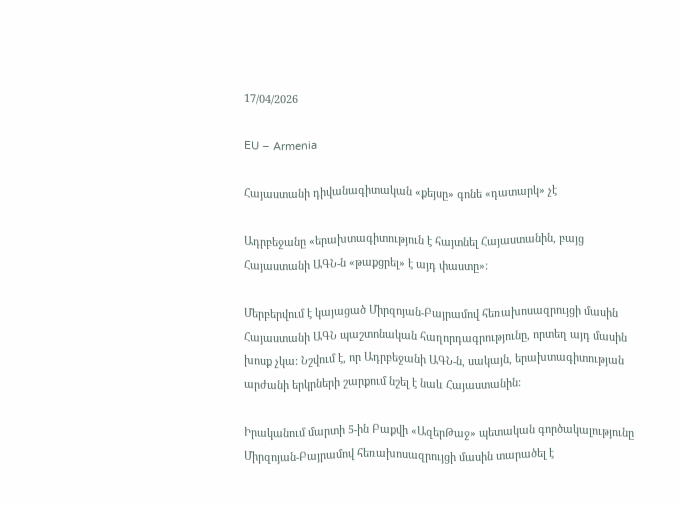17/04/2026

EU – Armenia

Հայաստանի դիվանագիտական «քեյսը» գոնե «դատարկ» չէ

Ադրբեջանը «երախտագիտություն է հայտնել Հայաստանին, բայց Հայաստանի ԱԳՆ-ն «թաքցրել» է այդ փաստը»:

Մերբերվում է կայացած Միրզոյան-Բայրամով հեռախոսազրույցի մասին Հայաստանի ԱԳՆ պաշտոնական հաղորդագրությունը, որտեղ այդ մասին խոսք չկա: Նշվում է, որ Ադրբեջանի ԱԳՆ-ն, սակայն, երախտագիտության արժանի երկրների շարքում նշել է նաև Հայաստանին:

Իրականում մարտի 5-ին Բաքվի «ԱզերԹաջ» պետական գործակալությունը Միրզոյան-Բայրամով հեռախոսազրույցի մասին տարածել է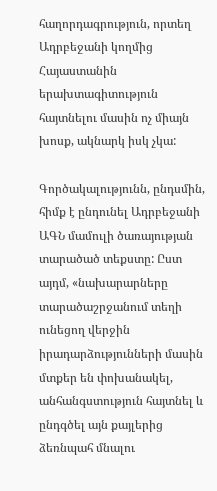հաղորդագրություն, որտեղ Ադրբեջանի կողմից Հայաստանին երախտագիտություն հայտնելու մասին ոչ միայն խոսք, ակնարկ իսկ չկա:

Գործակալությունն, ընդսմին, հիմք է ընդունել Ադրբեջանի ԱԳՆ մամուլի ծառայության տարածած տեքստը: Ըստ այդմ, «նախարարները տարածաշրջանում տեղի ունեցող վերջին իրադարձությունների մասին մտքեր են փոխանակել, անհանգստություն հայտնել և ընդգծել այն քայլերից ձեռնպահ մնալու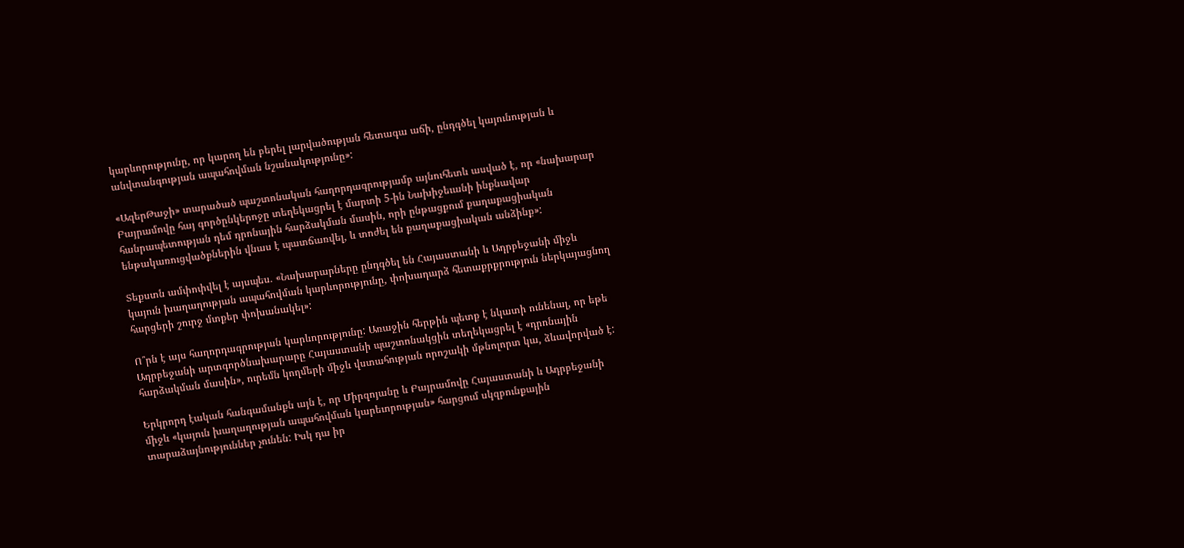կարևորությունը, որ կարող են բերել լարվածության հետագա աճի, ընդգծել կայունության և անվտանգության ապահովման նշանակությունը»:

«ԱզերԹաջի» տարածած պաշտոնական հաղորդագրությամբ այնուհետև ասված է, որ «նախարար Բայրամովը հայ գործընկերոջը տեղեկացրել է մարտի 5-ին Նախիջեւանի ինքնավար հանրապետության դեմ դրոնային հարձակման մասին, որի ընթացքում քաղաքացիական ենթակառուցվածքներին վնաս է պատճառվել, և տոժել են քաղաքացիական անձինք»:

Տեքստն ամփոփվել է այսպես. «Նախարարները ընդգծել են Հայաստանի և Ադրբեջանի միջև կայուն խաղաղության ապահովման կարևորությունը, փոխադարձ հետաքրքրություն ներկայացնող հարցերի շուրջ մտքեր փոխանակել»:

Ո՞րն է այս հաղորդագրության կարևորությունը: Առաջին հերթին պետք է նկատի ունենալ, որ եթե Ադրբեջանի արտգործնախարարը Հայաստանի պաշտոնակցին տեղեկացրել է «դրոնային հարձակման մասին», ուրեմն կողմերի միջև վստահության որոշակի մթնոլորտ կա, ձևավորված է:

Երկրորդ էական հանգամանքն այն է, որ Միրզոյանը և Բայրամովը Հայաստանի և Ադրբեջանի միջև «կայուն խաղաղության ապահովման կարեւորության» հարցում սկզբունքային տարաձայնություններ չունեն: Իսկ դա իր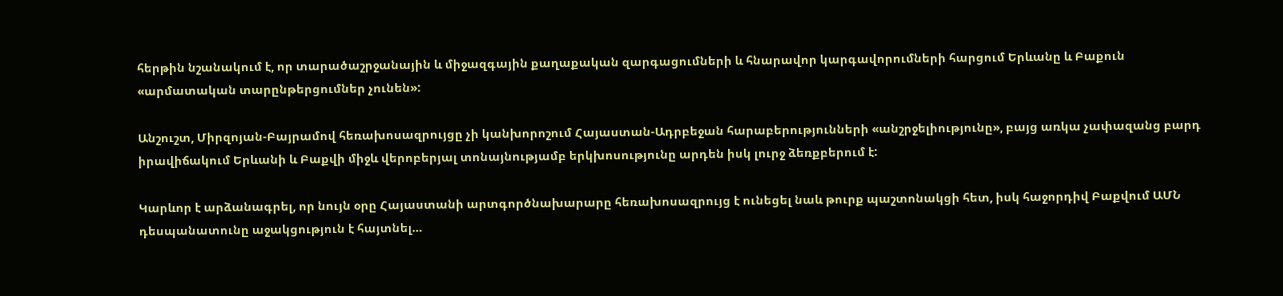հերթին նշանակում է, որ տարածաշրջանային և միջազգային քաղաքական զարգացումների և հնարավոր կարգավորումների հարցում Երևանը և Բաքուն «արմատական տարընթերցումներ չունեն»:

Անշուշտ, Միրզոյան-Բայրամով հեռախոսազրույցը չի կանխորոշում Հայաստան-Ադրբեջան հարաբերությունների «անշրջելիությունը», բայց առկա չափազանց բարդ իրավիճակում Երևանի և Բաքվի միջև վերոբերյալ տոնայնությամբ երկխոսությունը արդեն իսկ լուրջ ձեռքբերում է:

Կարևոր է արձանագրել, որ նույն օրը Հայաստանի արտգործնախարարը հեռախոսազրույց է ունեցել նաև թուրք պաշտոնակցի հետ, իսկ հաջորդիվ Բաքվում ԱՄՆ դեսպանատունը աջակցություն է հայտնել…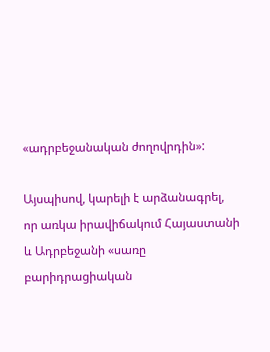«ադրբեջանական ժողովրդին»:

Այսպիսով, կարելի է արձանագրել, որ առկա իրավիճակում Հայաստանի և Ադրբեջանի «սառը բարիդրացիական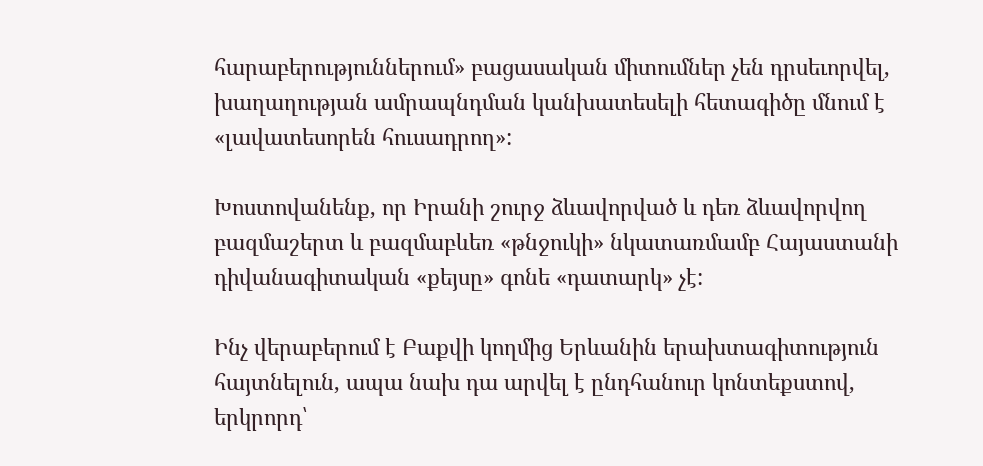հարաբերություններում» բացասական միտումներ չեն դրսեւորվել, խաղաղության ամրապնդման կանխատեսելի հետագիծը մնում է «լավատեսորեն հուսադրող»:

Խոստովանենք, որ Իրանի շուրջ ձևավորված և դեռ ձևավորվող բազմաշերտ և բազմաբևեռ «թնջուկի» նկատառմամբ Հայաստանի դիվանագիտական «քեյսը» գոնե «դատարկ» չէ:

Ինչ վերաբերում է Բաքվի կողմից Երևանին երախտագիտություն հայտնելուն, ապա նախ դա արվել է ընդհանուր կոնտեքստով, երկրորդ՝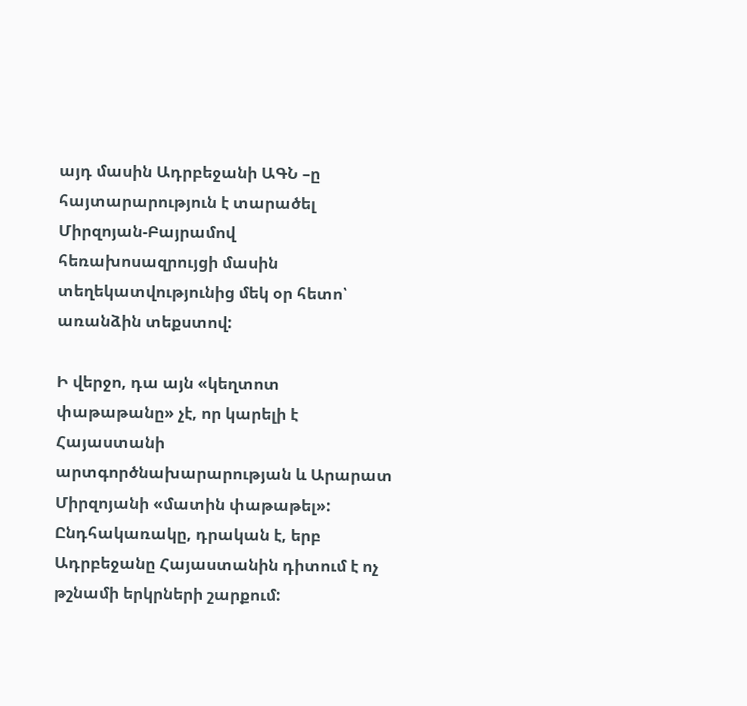այդ մասին Ադրբեջանի ԱԳՆ –ը հայտարարություն է տարածել Միրզոյան-Բայրամով հեռախոսազրույցի մասին տեղեկատվությունից մեկ օր հետո՝ առանձին տեքստով:

Ի վերջո, դա այն «կեղտոտ փաթաթանը» չէ, որ կարելի է Հայաստանի արտգործնախարարության և Արարատ Միրզոյանի «մատին փաթաթել»: Ընդհակառակը, դրական է, երբ Ադրբեջանը Հայաստանին դիտում է ոչ թշնամի երկրների շարքում: